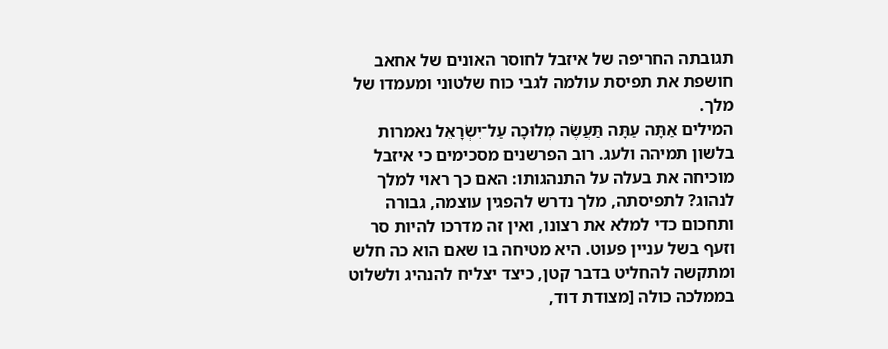תגובתה החריפה של איזבל לחוסר האונים של אחאב חושפת את תפיסת עולמה לגבי כוח שלטוני ומעמדו של מלך.
המילים אַתָּה עַתָּה תַּעֲשֶׂה מְלוּכָה עַל־יִשְׂרָאֵל נאמרות בלשון תמיהה ולעג. רוב הפרשנים מסכימים כי איזבל מוכיחה את בעלה על התנהגותו: האם כך ראוי למלך לנהוג? לתפיסתה, מלך נדרש להפגין עוצמה, גבורה ותחכום כדי למלא את רצונו, ואין זה מדרכו להיות סר וזעף בשל עניין פעוט. היא מטיחה בו שאם הוא כה חלש ומתקשה להחליט בדבר קטן, כיצד יצליח להנהיג ולשלוט בממלכה כולה [מצודת דוד,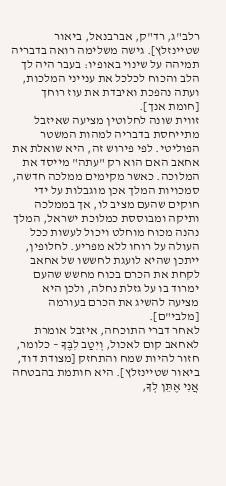רלב"ג, רד"ק, אברבנאל, ביאור שטיינזלץ]. גישה משלימה רואה בדבריה תמיהה על שינוי באופיו: בעבר היה לך הלב והכוח לכלכל את ענייני המלכות, ועתה נהפכת ואיבדת את עוז רוחך [חומת אנך].
זווית שונה לחלוטין מציעה שאיזבל מתייחסת בדבריה למהות המשטר הפוליטי. לפי פירוש זה, היא שואלת את אחאב האם הוא רק "עתה" מייסד את המלוכה. כאשר מקימים ממלכה חדשה, סמכויות המלך אכן מוגבלות על ידי חוקים שהעם מציב לו, אך בממלכה ותיקה ומבוססת כמלוכת ישראל, המלך נהנה מכוח מוחלט ויכול לעשות ככל העולה על רוחו ללא מפריע. לחלופין, ייתכן שהיא לועגת לחששו של אחאב לקחת את הכרם בכוח מחשש שהעם ימרוד בו על גזלת נחלה, ולכן היא מציעה להשיג את הכרם בעורמה [מלבי"ם].
לאחר דברי התוכחה, איזבל אומרת לאחאב קום לאכול, וְיִטַב לִבֶּךָ – כלומר, חזור להיות שמח והתחזק [מצודת דוד, ביאור שטיינזלץ]. היא חותמת בהבטחה אֲנִי אֶתֵּן לְךָ,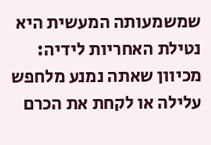שמשמעותה המעשית היא נטילת האחריות לידיה: מכיוון שאתה נמנע מלחפש עלילה או לקחת את הכרם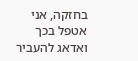בחזקה, אני אטפל בכך ואדאג להעביר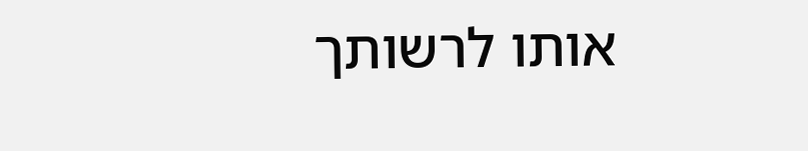אותו לרשותך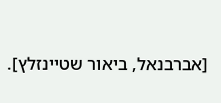[אברבנאל, ביאור שטיינזלץ].